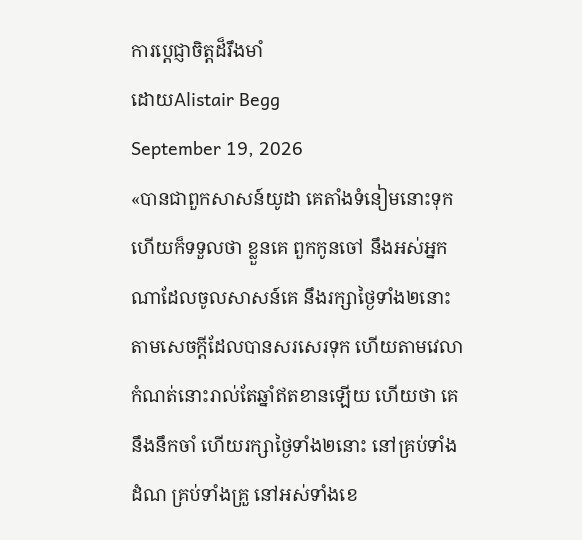ការប្ដេជ្ញាចិត្តដ៏រឹងមាំ
ដោយAlistair Begg
September 19, 2026
«បានជាពួកសាសន៍យូដា គេតាំងទំនៀមនោះទុក ហើយក៏ទទួលថា ខ្លួនគេ ពួកកូនចៅ នឹងអស់អ្នកណាដែលចូលសាសន៍គេ នឹងរក្សាថ្ងៃទាំង២នោះ តាមសេចក្ដីដែលបានសរសេរទុក ហើយតាមវេលាកំណត់នោះរាល់តែឆ្នាំឥតខានឡើយ ហើយថា គេនឹងនឹកចាំ ហើយរក្សាថ្ងៃទាំង២នោះ នៅគ្រប់ទាំងដំណ គ្រប់ទាំងគ្រួ នៅអស់ទាំងខេ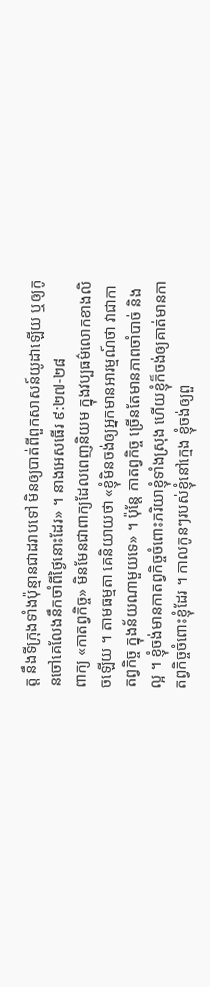ត្ត នឹងទីក្រុងទាំងប៉ុន្មានជាដរាបទៅ មិនឲ្យបាត់ពីពួកសាសន៍យូដាឡើយ ឬឲ្យកូនចៅគេលែងនឹកចាំពីថ្ងៃនោះដែរ» ។ នាងអេសធើរ ៩:២៧-២៨
ពាក្យ «កាតព្វកិច្ច» មិនមែនជាពាក្យដែលពេញនិយម ក្នុងវប្បធម៌លោកខាងលិចឡើយ ។ តាមធម្មតា គេនិយាយថា «ខ្ញុំមិនចង់ឲ្យអ្នកមានអារម្មណ៍ថា វាជាកាតព្វកិច្ច ក្នុងន័យណាមួយទេ» ។ ប៉ុន្តែ កាតព្វកិច្ច ច្រើនតែមានភាពចាំបាច់ និងល្អ ។ ខ្ញុំចង់មានកាតព្វកិច្ចចំពោះភរិយាខ្ញុំទាំងស្រុង ហើយខ្ញុំក៏ចង់ឲ្យគាត់មានកាតព្វកិច្ចចំពោះខ្ញុំដែរ ។ កាលកូនៗរបស់ខ្ញុំនៅក្មេង ខ្ញុំចង់ឲ្យពួ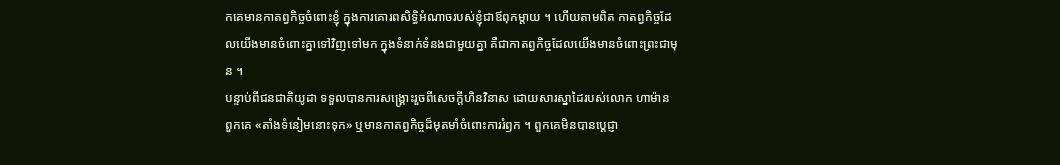កគេមានកាតព្វកិច្ចចំពោះខ្ញុំ ក្នុងការគោរពសិទ្ធិអំណាចរបស់ខ្ញុំជាឪពុកម្តាយ ។ ហើយតាមពិត កាតព្វកិច្ចដែលយើងមានចំពោះគ្នាទៅវិញទៅមក ក្នុងទំនាក់ទំនងជាមួយគ្នា គឺជាកាតព្វកិច្ចដែលយើងមានចំពោះព្រះជាមុន ។
បន្ទាប់ពីជនជាតិយូដា ទទួលបានការសង្គ្រោះរួចពីសេចក្តីហិនវិនាស ដោយសារស្នាដៃរបស់លោក ហាម៉ាន ពួកគេ «តាំងទំនៀមនោះទុក» ឬមានកាតព្វកិច្ចដ៏មុតមាំចំពោះការរំឭក ។ ពួកគេមិនបានប្ដេជ្ញា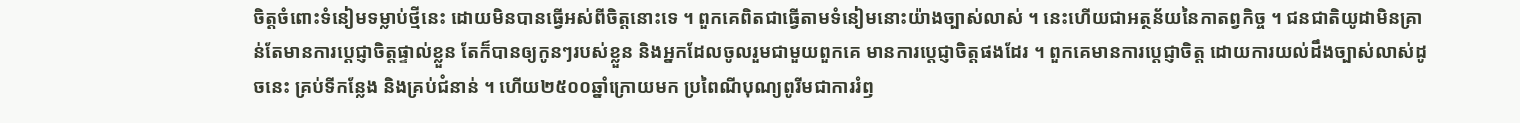ចិត្តចំពោះទំនៀមទម្លាប់ថ្មីនេះ ដោយមិនបានធ្វើអស់ពីចិត្តនោះទេ ។ ពួកគេពិតជាធ្វើតាមទំនៀមនោះយ៉ាងច្បាស់លាស់ ។ នេះហើយជាអត្ថន័យនៃកាតព្វកិច្ច ។ ជនជាតិយូដាមិនគ្រាន់តែមានការប្ដេជ្ញាចិត្តផ្ទាល់ខ្លួន តែក៏បានឲ្យកូនៗរបស់ខ្លួន និងអ្នកដែលចូលរួមជាមួយពួកគេ មានការប្ដេជ្ញាចិត្តផងដែរ ។ ពួកគេមានការប្ដេជ្ញាចិត្ត ដោយការយល់ដឹងច្បាស់លាស់ដូចនេះ គ្រប់ទីកន្លែង និងគ្រប់ជំនាន់ ។ ហើយ២៥០០ឆ្នាំក្រោយមក ប្រពៃណីបុណ្យពូរីមជាការរំឭ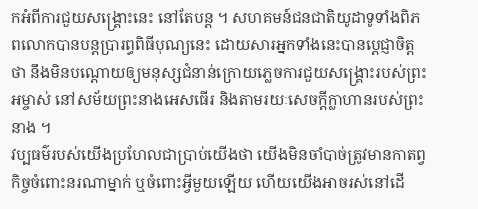កអំពីការជួយសង្រ្គោះនេះ នៅតែបន្ត ។ សហគមន៍ជនជាតិយូដាទូទាំងពិភពលោកបានបន្តប្រារព្ធពិធីបុណ្យនេះ ដោយសារអ្នកទាំងនេះបានប្ដេជ្ញាចិត្តថា នឹងមិនបណ្តោយឲ្យមនុស្សជំនាន់ក្រោយភ្លេចការជួយសង្គ្រោះរបស់ព្រះអម្ចាស់ នៅសម័យព្រះនាងអេសធើរ និងតាមរយៈសេចក្តីក្លាហានរបស់ព្រះនាង ។
វប្បធម៌របស់យើងប្រហែលជាប្រាប់យើងថា យើងមិនចាំបាច់ត្រូវមានកាតព្វកិច្ចចំពោះនរណាម្នាក់ ឬចំពោះអ្វីមួយឡើយ ហើយយើងអាចរស់នៅដើ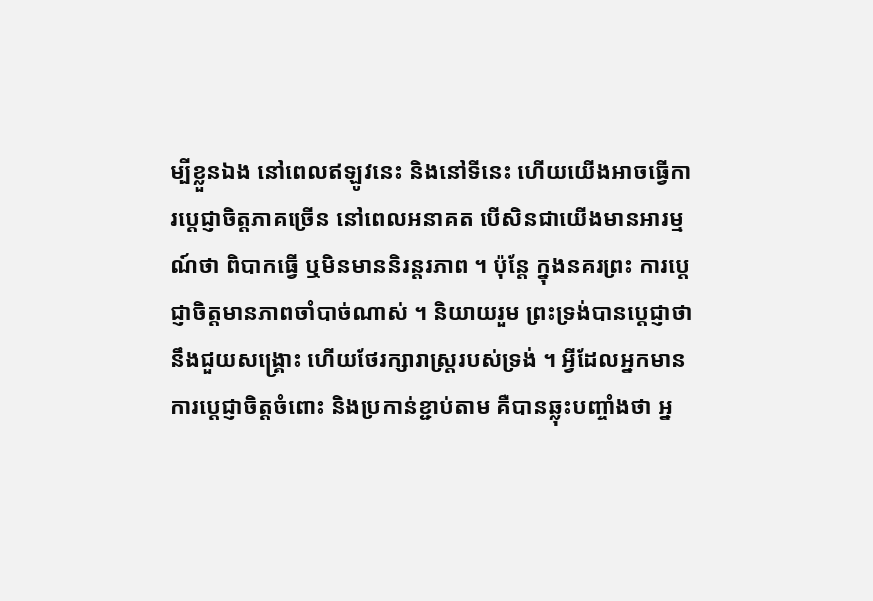ម្បីខ្លួនឯង នៅពេលឥឡូវនេះ និងនៅទីនេះ ហើយយើងអាចធ្វើការប្ដេជ្ញាចិត្តភាគច្រើន នៅពេលអនាគត បើសិនជាយើងមានអារម្មណ៍ថា ពិបាកធ្វើ ឬមិនមាននិរន្តរភាព ។ ប៉ុន្តែ ក្នុងនគរព្រះ ការប្ដេជ្ញាចិត្តមានភាពចាំបាច់ណាស់ ។ និយាយរួម ព្រះទ្រង់បានប្ដេជ្ញាថា នឹងជួយសង្គ្រោះ ហើយថែរក្សារាស្រ្តរបស់ទ្រង់ ។ អ្វីដែលអ្នកមានការប្ដេជ្ញាចិត្តចំពោះ និងប្រកាន់ខ្ជាប់តាម គឺបានឆ្លុះបញ្ចាំងថា អ្ន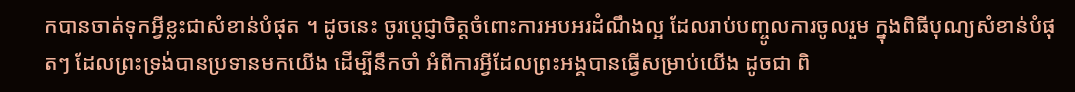កបានចាត់ទុកអ្វីខ្លះជាសំខាន់បំផុត ។ ដូចនេះ ចូរប្ដេជ្ញាចិត្តចំពោះការអបអរដំណឹងល្អ ដែលរាប់បញ្ចូលការចូលរួម ក្នុងពិធីបុណ្យសំខាន់បំផុតៗ ដែលព្រះទ្រង់បានប្រទានមកយើង ដើម្បីនឹកចាំ អំពីការអ្វីដែលព្រះអង្គបានធ្វើសម្រាប់យើង ដូចជា ពិ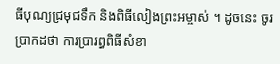ធីបុណ្យជ្រមុជទឹក និងពិធីលៀងព្រះអម្ចាស់ ។ ដូចនេះ ចូរប្រាកដថា ការប្រារព្ធពិធីសំខា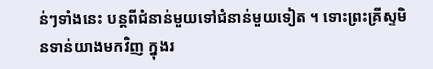ន់ៗទាំងនេះ បន្តពីជំនាន់មួយទៅជំនាន់មួយទៀត ។ ទោះព្រះគ្រីស្ទមិនទាន់យាងមកវិញ ក្នុងរ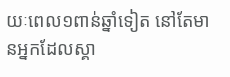យៈពេល១ពាន់ឆ្នាំទៀត នៅតែមានអ្នកដែលស្គា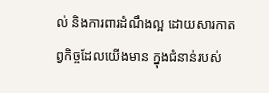ល់ និងការពារដំណឹងល្អ ដោយសារកាតព្វកិច្ចដែលយើងមាន ក្នុងជំនាន់របស់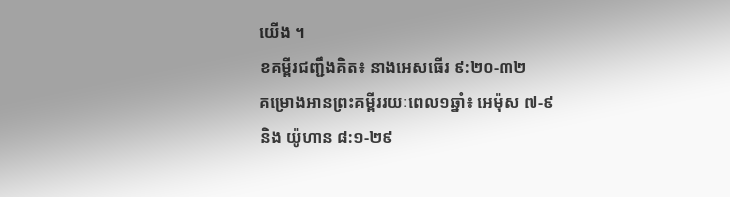យើង ។
ខគម្ពីរជញ្ជឹងគិត៖ នាងអេសធើរ ៩:២០-៣២
គម្រោងអានព្រះគម្ពីររយៈពេល១ឆ្នាំ៖ អេម៉ុស ៧-៩ និង យ៉ូហាន ៨:១-២៩